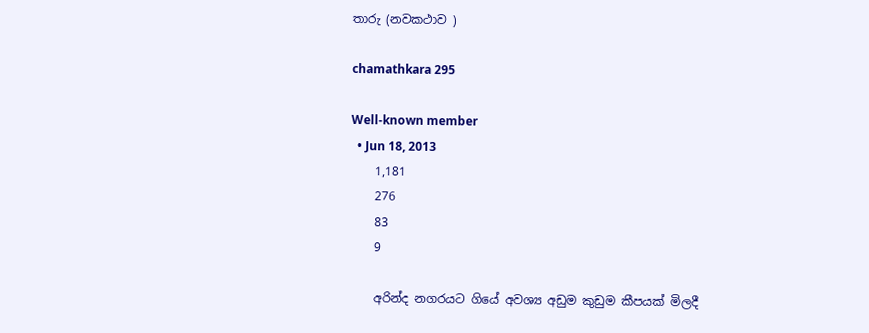තාරු (නවකථාව )

chamathkara 295

Well-known member
  • Jun 18, 2013
    1,181
    276
    83
    9

    අරින්ද නගරයට ගියේ අවශ්‍ය අඩුම කුඩුම කීපයක් මිලදී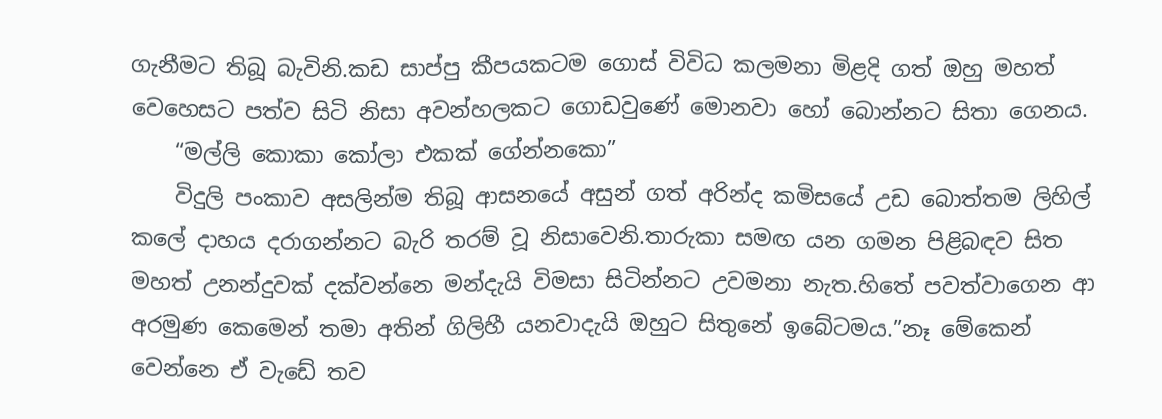ගැනීමට තිබූ බැවිනි.කඩ සාප්පු කීපයකටම ගොස් විවිධ කලමනා මිළදි ගත් ඔහු මහත් වෙහෙසට පත්ව සිටි නිසා අවන්හලකට ගොඩවුණේ මොනවා හෝ බොන්නට සිතා ගෙනය.
    “මල්ලි කොකා කෝලා එකක් ගේන්නකො”
    විදුලි පංකාව අසලින්ම තිබූ ආසනයේ අසුන් ගත් අරින්ද කමිසයේ උඩ බොත්තම ලිහිල් කලේ දාහය දරාගන්නට බැරි තරම් වූ නිසාවෙනි.තාරුකා සමඟ යන ගමන පිළිබඳව සිත මහත් උනන්දුවක් දක්වන්නෙ මන්දැයි විමසා සිටින්නට උවමනා නැත.හිතේ පවත්වාගෙන ආ අරමුණ කෙමෙන් තමා අතින් ගිලිහී යනවාදැයි ඔහුට සිතුනේ ඉබේටමය.”නෑ මේකෙන් වෙන්නෙ ඒ වැඩේ තව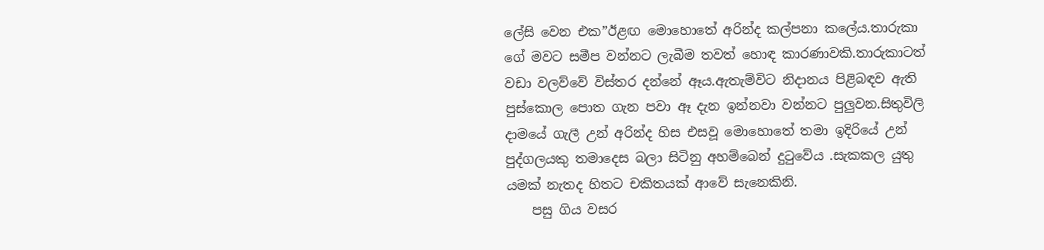ලේසි වෙන එක”ඊළඟ මොහොතේ අරින්ද කල්පනා කලේය.තාරුකා ගේ මවට සමීප වන්නට ලැබීම තවත් හොඳ කාරණාවකි.තාරුකාටත් වඩා වලව්වේ විස්තර දන්නේ ඈය.ඇතැම්විට නිදානය පිළිබඳව ඇති පුස්කොල පොත ගැන පවා ඈ දැන ඉන්නවා වන්නට පුලුවන.සිතුවිලි දාමයේ ගැලී උන් අරින්ද හිස එසවූ මොහොතේ තමා ඉදිරියේ උන් පුද්ගලයකු තමාදෙස බලා සිටිනු අහම්බෙන් දුටුවේය .සැකකල යුතු යමක් නැතද හිතට චකිතයක් ආවේ සැනෙකිනි.
    පසු ගිය වසර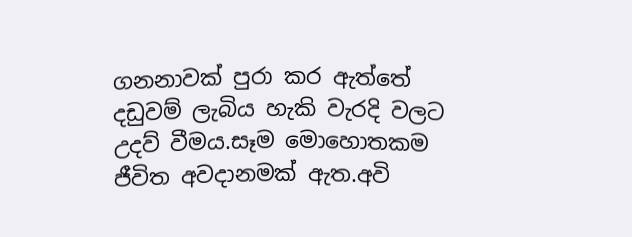ගනනාවක් පුරා කර ඇත්තේ දඩුවම් ලැබිය හැකි වැරදි වලට උදව් වීමය.සෑම මොහොතකම ජීවිත අවදානමක් ඇත.අවි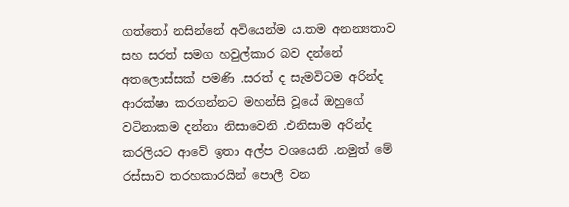ගත්තෝ නසින්නේ අවියෙන්ම ය.තම අනන්‍යතාව සහ සරත් සමග හවුල්කාර බව දන්නේ අතලොස්සක් පමණි .සරත් ද සැමවිටම අරින්ද ආරක්ෂා කරගන්නට මහන්සි වූයේ ඔහුගේ වටිනාකම දන්නා නිසාවෙනි .එනිසාම අරින්ද කරලියට ආවේ ඉතා අල්ප වශයෙනි .නමුත් මේ රස්සාව තරහකාරයින් පොලී වන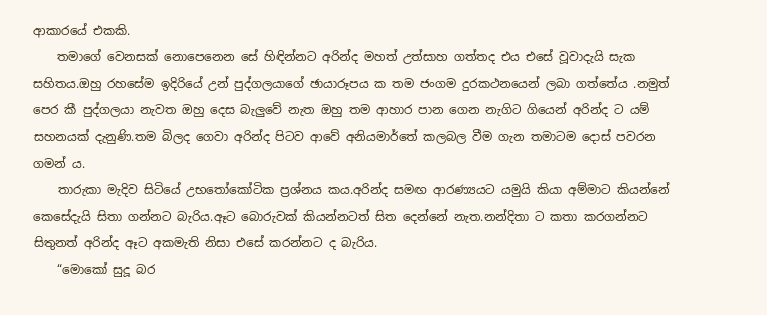ආකාරයේ එකකි.
    තමාගේ වෙනසක් නොපෙනෙන සේ හිඳින්නට අරින්ද මහත් උත්සාහ ගත්තද එය එසේ වූවාදැයි සැක සහිතය.ඔහු රහසේම ඉදිරියේ උන් පුද්ගලයාගේ ඡායාරූපය ක තම ජංගම දුරකථනයෙන් ලබා ගත්තේය .නමුත් පෙර කී පුද්ගලයා නැවත ඔහු දෙස බැලුවේ නැත ඔහු තම ආහාර පාන ගෙන නැගිට ගියෙන් අරින්ද ට යම් සහනයක් දැනුණි.තම බිලද ගෙවා අරින්ද පිටව ආවේ අනියමාර්තේ කලබල වීම ගැන තමාටම දොස් පවරන ගමන් ය.
    තාරුකා මැදිව සිටියේ උභතෝකෝටික ප්‍රශ්නය කය.අරින්ද සමඟ ආරණ්‍යයට යමුයි කියා අම්මාට කියන්නේ කෙසේදැයි සිතා ගන්නට බැරිය.ඈට බොරුවක් කියන්නටත් සිත දෙන්නේ නැත.නන්දිතා ට කතා කරගන්නට සිතුනත් අරින්ද ඈට අකමැති නිසා එසේ කරන්නට ද බැරිය.
    “මොකෝ සුදූ බර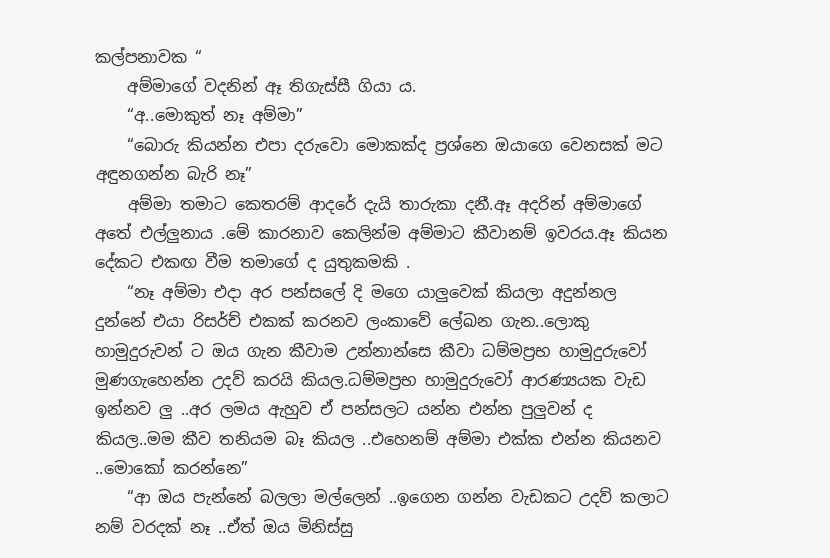කල්පනාවක “
    අම්මාගේ වදනින් ඈ තිගැස්සී ගියා ය.
    “අ..මොකුත් නෑ අම්මා”
    “බොරු කියන්න එපා දරුවො මොකක්ද ප්‍රශ්නෙ ඔයාගෙ වෙනසක් මට අඳුනගන්න බැරි නෑ”
    අම්මා තමාට කෙතරම් ආදරේ දැයි තාරුකා දනී.ඈ අදරින් අම්මාගේ අතේ එල්ලුනාය .මේ කාරනාව කෙලින්ම අම්මාට කීවානම් ඉවරය.ඈ කියන දේකට එකඟ වීම තමාගේ ද යුතුකමකි .
    “නෑ අම්මා එදා අර පන්සලේ දි මගෙ යාලුවෙක් කියලා අදුන්නල දුන්නේ එයා රිසර්ච් එකක් කරනව ලංකාවේ ලේඛන ගැන..ලොකු හාමුදුරුවන් ට ඔය ගැන කීවාම උන්නාන්සෙ කීවා ධම්මප්‍රභ හාමුදුරුවෝ මුණගැහෙන්න උදව් කරයි කියල.ධම්මප්‍රභ හාමුදුරුවෝ ආරණ්‍යයක වැඩ ඉන්නව ලු ..අර ලමය ඇහුව ඒ පන්සලට යන්න එන්න පුලුවන් ද කියල..මම කීව තනියම බෑ කියල ..එහෙනම් අම්මා එක්ක එන්න කියනව ..මොකෝ කරන්නෙ”
    “ආ ඔය පැන්නේ බලලා මල්ලෙන් ..ඉගෙන ගන්න වැඩකට උදව් කලාට නම් වරදක් නෑ ..ඒත් ඔය මිනිස්සු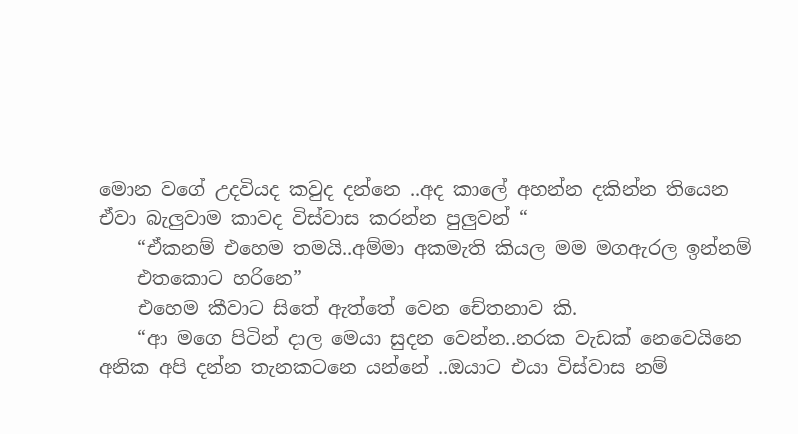මොන වගේ උදවියද කවුද දන්නෙ ..අද කාලේ අහන්න දකින්න තියෙන ඒවා බැලුවාම කාවද විස්වාස කරන්න පුලුවන් “
    “ඒකනම් එහෙම තමයි..අම්මා අකමැති කියල මම මගඇරල ඉන්නම්
    එතකොට හරිනෙ”
    එහෙම කීවාට සිතේ ඇත්තේ වෙන චේතනාව කි.
    “ආ මගෙ පිටින් දාල මෙයා සුදන වෙන්න..නරක වැඩක් නෙවෙයිනෙ අනික අපි දන්න තැනකටනෙ යන්නේ ..ඔයාට එයා විස්වාස නම්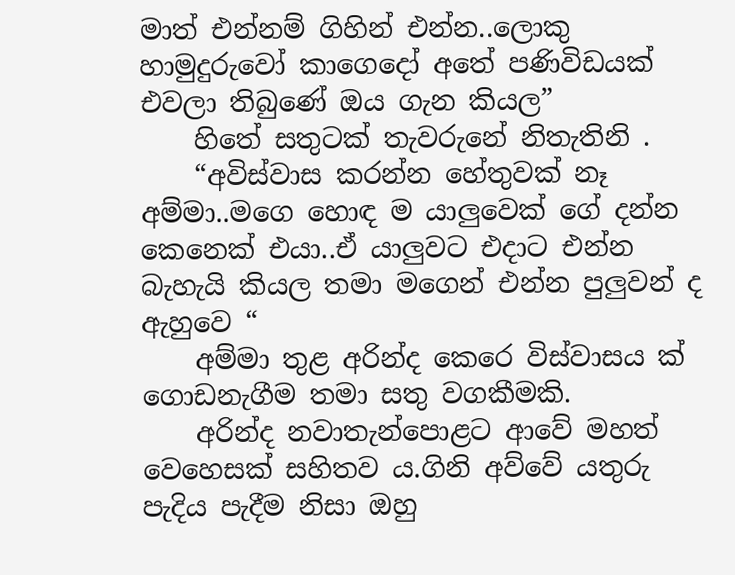මාත් එන්නම් ගිහින් එන්න..ලොකු හාමුදුරුවෝ කාගෙදෝ අතේ පණිවිඩයක් එවලා තිබුණේ ඔය ගැන කියල”
    හිතේ සතුටක් තැවරුනේ නිතැතිනි .
    “අවිස්වාස කරන්න හේතුවක් නෑ අම්මා..මගෙ හොඳ ම යාලුවෙක් ගේ දන්න කෙනෙක් එයා..ඒ යාලුවට එදාට එන්න බැහැයි කියල තමා මගෙන් එන්න පුලුවන් ද ඇහුවෙ “
    අම්මා තුළ අරින්ද කෙරෙ විස්වාසය ක් ගොඩනැගීම තමා සතු වගකීමකි.
    අරින්ද නවාතැන්පොළට ආවේ මහත් වෙහෙසක් සහිතව ය.ගිනි අව්වේ යතුරු පැදිය පැදීම නිසා ඔහු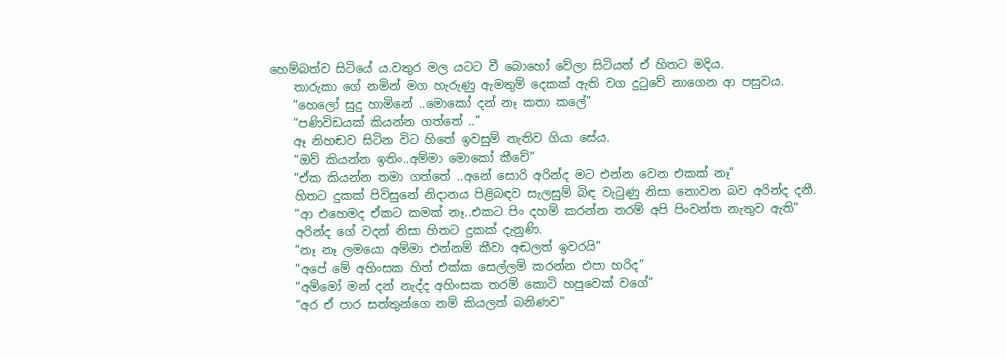හෙම්බත්ව සිටියේ ය.වතුර මල යටට වී බොහෝ වේලා සිටියත් ඒ හිතට මදිය.
    තාරුකා ගේ නමින් මග හැරුණු ඇමතුම් දෙකක් ඇති වග දුටුවේ නාගෙන ආ පසුවය.
    “හෙලෝ සුදු හාමිනේ ..මොකෝ දන් නෑ කතා කලේ”
    “පණිවිඩයක් කියන්න ගත්තේ ..”
    ඈ නිහඬව සිටින විට හිතේ ඉවසුම් නැතිව ගියා සේය.
    “ඔව් කියන්න ඉතිං..අම්මා මොකෝ කීවේ”
    “ඒක කියන්න තමා ගත්තේ ..අනේ සොරි අරින්ද මට එන්න වෙන එකක් නෑ”
    හිතට දුකක් පිවිසුනේ නිදානය පිළිබඳව සැලසුම් බිඳ වැටුණු නිසා නොවන බව අරින්ද දනී.
    “ආ එහෙමද ඒකට කමක් නෑ..එකට පිං දහම් කරන්න තරම් අපි පිංවන්ත නැතුව ඇති”
    අරින්ද ගේ වදන් නිසා හිතට දුකක් දැනුණි.
    “නෑ නෑ ලමයො අම්මා එන්නම් කීවා අඬලත් ඉවරයි”
    “අපේ මේ අහිංසක හිත් එක්ක සෙල්ලම් කරන්න එපා හරිද”
    “අම්මෝ මන් දන් නැද්ද අහිංසක තරම් කොටි හපුවෙක් වගේ”
    “අර ඒ පාර සත්තුන්ගෙ නම් කියලත් බනිණව”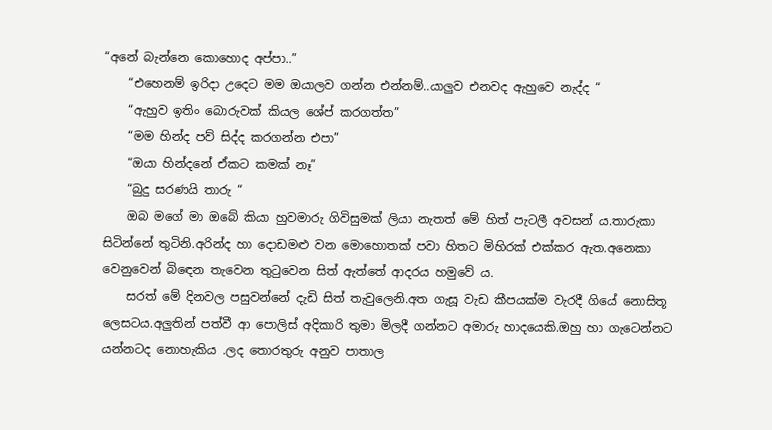“අනේ බැන්නෙ කොහොද අප්පා..”
    “එහෙනම් ඉරිදා උදෙට මම ඔයාලව ගන්න එන්නම්..යාලුව එනවද ඇහුවෙ නැද්ද “
    “ඇහුව ඉතිං බොරුවක් කියල ශේප් කරගත්ත”
    “මම හින්ද පව් සිද්ද කරගන්න එපා”
    “ඔයා හින්දනේ ඒකට කමක් නෑ”
    “බුදු සරණයි තාරු “
    ඔබ මගේ මා ඔබේ කියා හුවමාරු ගිවිසුමක් ලියා නැතත් මේ හිත් පැටලී අවසන් ය.තාරුකා සිටින්නේ තුටිනි.අරින්ද හා දොඩමළු වන මොහොතක් පවා හිතට මිහිරක් එක්කර ඇත.අනෙකා වෙනුවෙන් බිඳෙන තැවෙන තුටුවෙන සිත් ඇත්තේ ආදරය හමුවේ ය.
    සරත් මේ දිනවල පසුවන්නේ දැඩි සිත් තැවුලෙනි.අත ගැසූ වැඩ කීපයක්ම වැරදී ගියේ නොසිතූ ලෙසටය.අලුතින් පත්වී ආ පොලිස් අදිකාරි තුමා මිලදී ගන්නට අමාරු හාදයෙකි.ඔහු හා ගැටෙන්නට යන්නටද නොහැකිය .ලද තොරතුරු අනුව පාතාල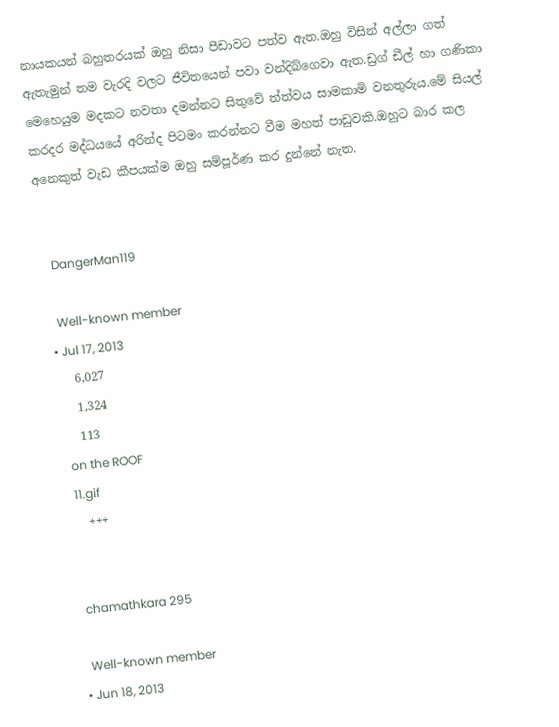නායකයන් බහුතරයක් ඔහු නිසා පීඩාවට පත්ව ඇත.ඔහු විසින් අල්ලා ගත් ඇතැමුන් තම වැරදි වලට ජීවිතයෙන් පවා වන්දිබ්ගෙවා ඇත.ඩ්‍රග් ඩීල් හා ගණිකා මෙහෙයුම මදකට නවතා දමන්නට සිතුවේ ත්ත්වය සාමකාමි වනතුරුය.මේ සියල් කරදර මද්ධයයේ අරින්ද පිටමං කරන්නට වීම මහත් පාඩුවකි.ඔහුට බාර කල අනෙකුත් වැඩ කීපයක්ම ඔහු සම්පූර්ණ කර දුන්නේ නැත.


    DangerMan119

    Well-known member
  • Jul 17, 2013
    6,027
    1,324
    113
    on the ROOF
    11.gif
    +++


    chamathkara 295

    Well-known member
  • Jun 18, 2013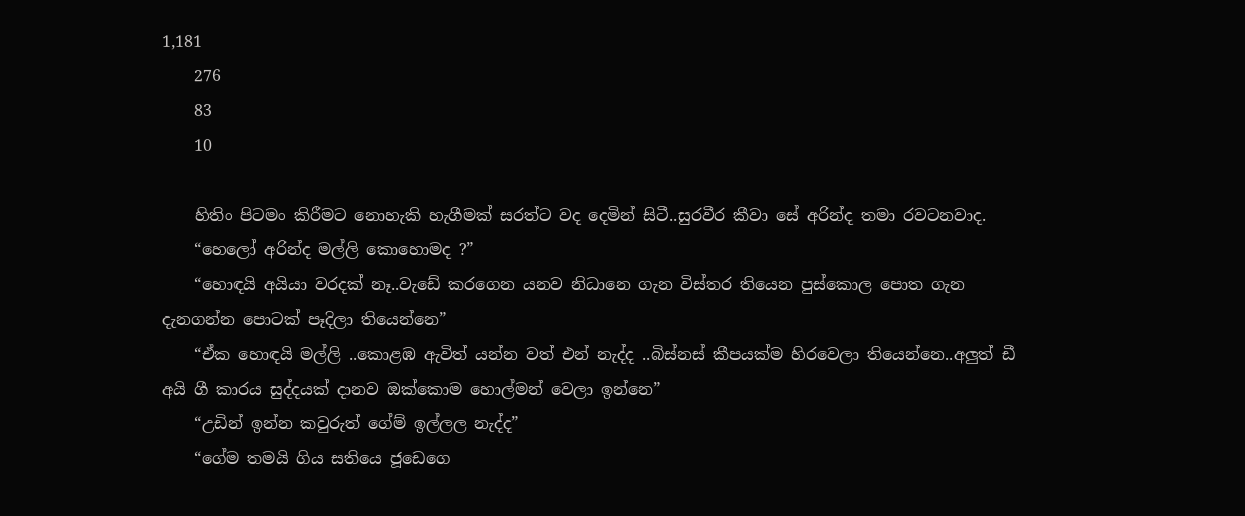1,181
    276
    83
    10

    හිතිං පිටමං කිරීමට නොහැකි හැගීමක් සරත්ට වද දෙමින් සිටී..සුරවීර කීවා සේ අරින්ද තමා රවටනවාද.
    “හෙලෝ අරින්ද මල්ලි කොහොමද ?”
    “හොඳයි අයියා වරදක් නෑ..වැඩේ කරගෙන යනව නිධානෙ ගැන විස්තර තියෙන පුස්කොල පොත ගැන දැනගන්න පොටක් පෑදිලා තියෙන්නෙ”
    “ඒක හොඳයි මල්ලි ..කොළඹ ඇවිත් යන්න වත් එන් නැද්ද ..බිස්නස් කීපයක්ම හිරවෙලා තියෙන්නෙ..අලුත් ඩී අයි ගී කාරය සුද්දයක් දානව ඔක්කොම හොල්මන් වෙලා ඉන්නෙ”
    “උඩින් ඉන්න කවුරුත් ගේම් ඉල්ලල නැද්ද”
    “ගේම තමයි ගිය සතියෙ ජූඩෙගෙ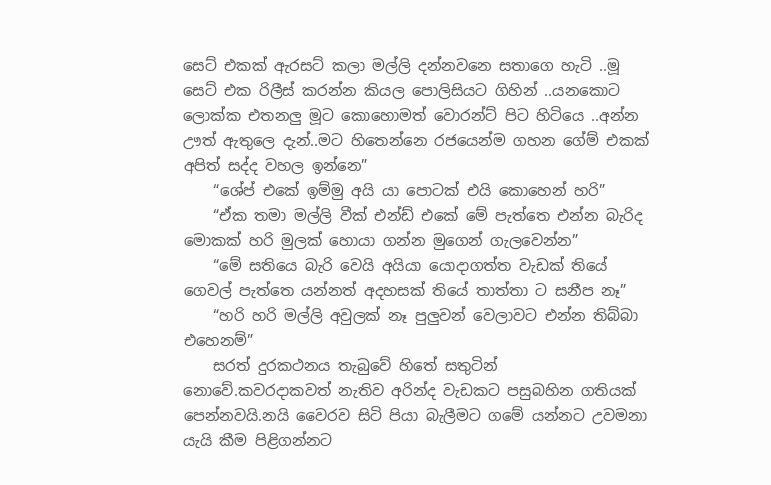සෙට් එකක් ඇරසට් කලා මල්ලි දන්නවනෙ සතාගෙ හැටි ..මූ සෙට් එක රිලීස් කරන්න කියල පොලිසියට ගිහින් ..යනකොට ලොක්ක එතනලු මූට කොහොමත් වොරන්ට් පිට හිටියෙ ..අන්න ඌත් ඇතුලෙ දැන්..මට හිතෙන්නෙ රජයෙන්ම ගහන ගේම් එකක් අපිත් සද්ද වහල ඉන්නෙ”
    “ශේප් එකේ ඉම්මු අයි යා පොටක් එයි කොහෙන් හරි”
    “ඒක තමා මල්ලි වීක් එන්ඩ් එකේ මේ පැත්තෙ එන්න බැරිද මොකක් හරි මුලක් හොයා ගන්න මුගෙන් ගැලවෙන්න”
    “මේ සතියෙ බැරි වෙයි අයියා යොදාගත්ත වැඩක් තියේ ගෙවල් පැත්තෙ යන්නත් අදහසක් තියේ තාත්තා ට සනීප නෑ”
    “හරි හරි මල්ලි අවුලක් නෑ පුලුවන් වෙලාවට එන්න තිබ්බා එහෙනම්”
    සරත් දුරකථනය තැබුවේ හිතේ සතුටින් නොවේ.කවරදාකවත් නැතිව අරින්ද වැඩකට පසුබහින ගතියක් පෙන්නවයි.නයි වෛරව සිටි පියා බැලීමට ගමේ යන්නට උවමනා යැයි කීම පිළිගන්නට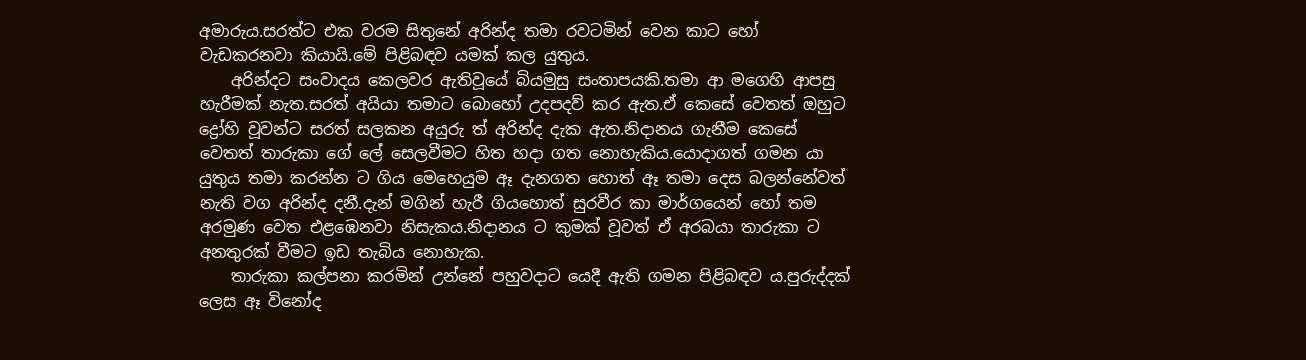අමාරුය.සරත්ට එක වරම සිතුනේ අරින්ද තමා රවටමින් වෙන කාට හෝ වැඩකරනවා කියායි.මේ පිළිබඳව යමක් කල යුතුය.
    අරින්දට සංවාදය කෙලවර ඇතිවූයේ බියමුසු සංතාපයකි.තමා ආ මගෙහි ආපසු හැරීමක් නැත.සරත් අයියා තමාට බොහෝ උදපදව් කර ඇත.ඒ කෙසේ වෙතත් ඔහුට ද්‍රෝහි වූවන්ට සරත් සලකන අයුරු ත් අරින්ද දැක ඇත.නිදානය ගැනීම කෙසේ වෙතත් තාරුකා ගේ ලේ සෙලවීමට හිත හදා ගත නොහැකිය.යොදාගත් ගමන යා යුතුය තමා කරන්න ට ගිය මෙහෙයුම ඈ දැනගත හොත් ඈ තමා දෙස බලන්නේවත් නැති වග අරින්ද දනී.දැන් මගින් හැරී ගියහොත් සුරවීර කා මාර්ගයෙන් හෝ තම අරමුණ වෙත එළඹෙනවා නිසැකය.නිදානය ට කුමක් වූවත් ඒ අරබයා තාරුකා ට අනතුරක් වීමට ඉඩ තැබිය නොහැක.
    තාරුකා කල්පනා කරමින් උන්නේ පහුවදාට යෙදී ඇති ගමන පිළිබඳව ය.පුරුද්දක් ලෙස ඈ විනෝද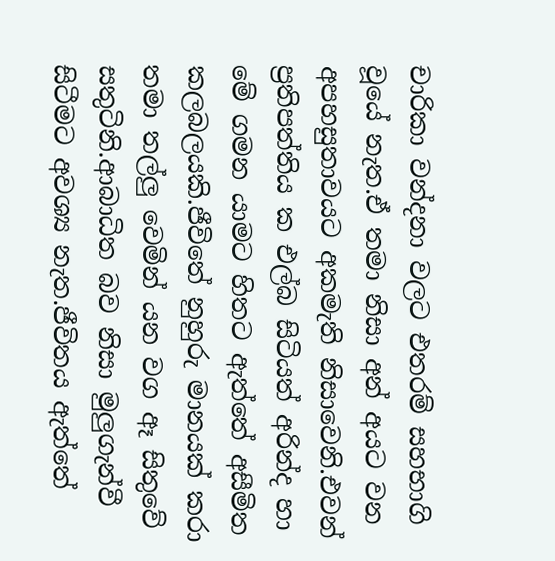චාරිකා වන්දනා වලට එතරම් සහභාගි වූයේ නැත.ඒ තමා නිසා අන් අයට වන අපහසුතාවයට අකමැති නිසාවෙනි.එවන් ප්‍රතිපත්තිය ක එල්බ සිටියත් අරින්ද හා මේ ගමන යාමට හිතට ඇත්තේ අසීමිත කලබලයකි.ජීවිතේ නුහුරු මානයක් කරා තමා තල්ලු වෙමින් යන වග ඈ සිතුවේ සතුටිනි.ආබාධිත බව නිසා මුලුගැන්වී සිටීමට අවශ්‍ය නැත.ජීවිතය ඇත්තේ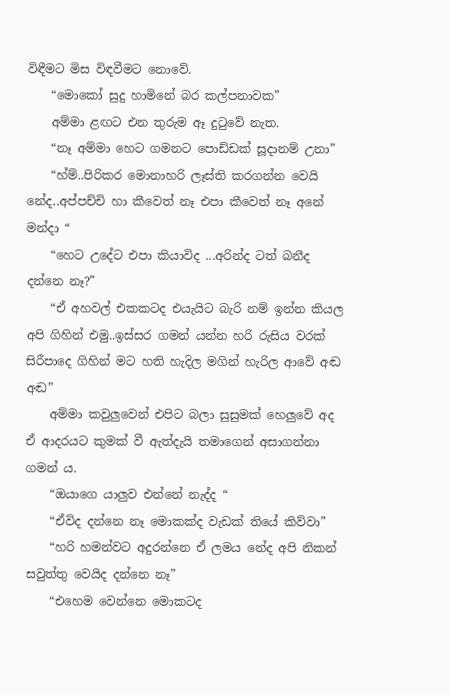විඳීමට මිස විඳවීමට නොවේ.
    “මොකෝ සුදු හාමිනේ බර කල්පනාවක”
    අම්මා ළඟට එන තුරුම ඈ දුටුවේ නැත.
    “නෑ අම්මා හෙට ගමනට පොඩ්ඩක් සූදානම් උනා”
    “හ්ම්..පිරිකර මොනාහරි ලෑස්ති කරගන්න වෙයි නේද..අප්පච්චි හා කීවෙත් නෑ එපා කීවෙත් නෑ අනේ මන්දා “
    “හෙට උදේට එපා කියාවිද ...අරින්ද ටත් බනීද දන්නෙ නෑ?”
    “ඒ අහවල් එකකටද එයැයිට බැරි නම් ඉන්න කියල අපි ගිහින් එමු..ඉස්සර ගමන් යන්න හරි රුසිය වරක් සිරීපාදෙ ගිහින් මට හති හැදිල මගින් හැරිල ආවේ අඬ අඬ”
    අම්මා කවුලුවෙන් එපිට බලා සුසුමක් හෙලුවේ අද ඒ ආදරයට කුමක් වී ඇත්දැයි තමාගෙන් අසාගන්නා ගමන්‍ ය.
    “ඔයාගෙ යාලුව එන්නේ නැද්ද “
    “ඒවිද දන්නෙ නෑ මොකක්ද වැඩක් තියේ කිව්වා”
    “හරි හමන්වට අදුරන්නෙ ඒ ලමය නේද අපි නිකන් සවුත්තු වෙයිද දන්නෙ නෑ”
    “එහෙම වෙන්නෙ මොකටද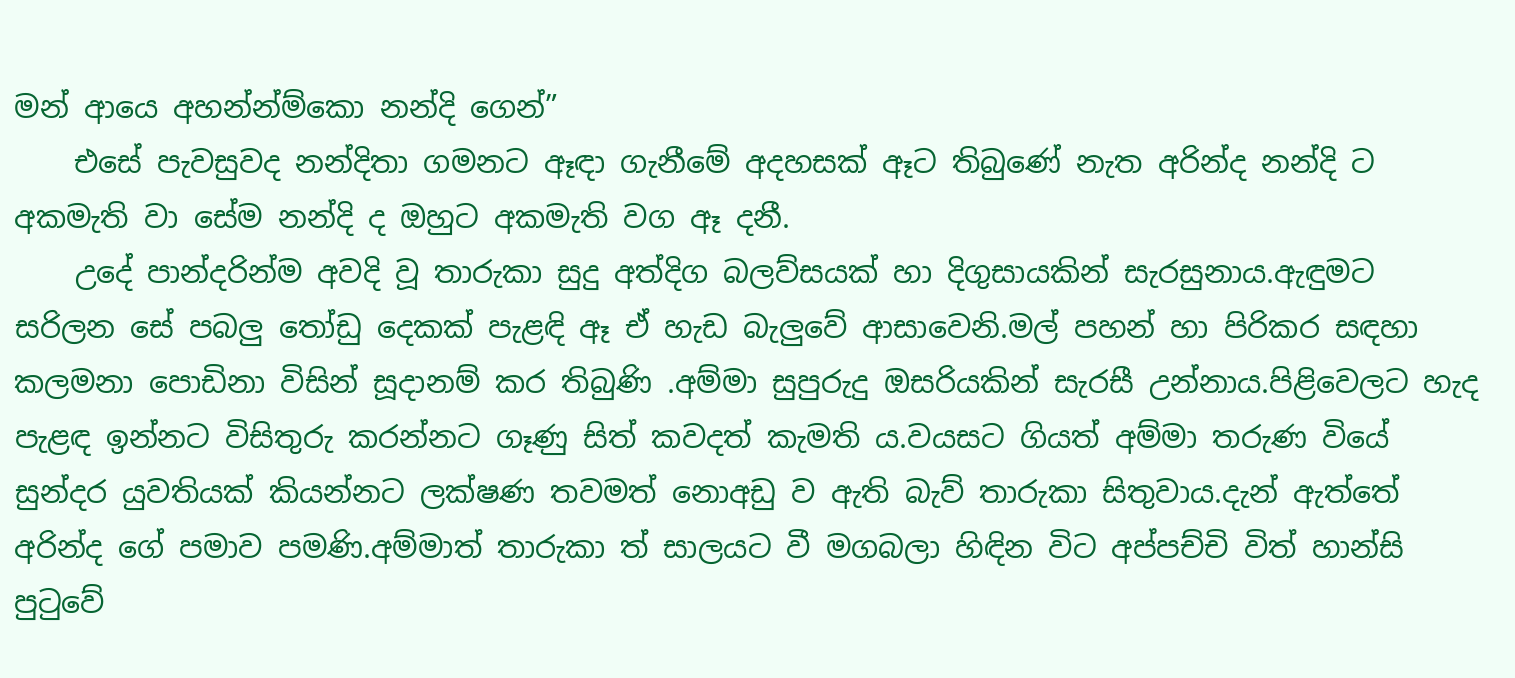මන් ආයෙ අහන්න්ම්කො නන්දි ගෙන්”
    එසේ පැවසුවද නන්දිතා ගමනට ඈඳා ගැනීමේ අදහසක් ඈට තිබුණේ නැත අරින්ද නන්දි ට අකමැති වා සේම නන්දි ද ඔහුට අකමැති වග ඈ දනී.
    උදේ පාන්දරින්ම අවදි වූ තාරුකා සුදු අත්දිග බලව්සයක් හා දිගුසායකින් සැරසුනාය.ඇඳුමට සරිලන සේ පබලු තෝඩු දෙකක් පැළඳි ඈ ඒ හැඩ බැලුවේ ආසාවෙනි.මල් පහන් හා පිරිකර සඳහා කලමනා පොඩිනා විසින් සූදානම් කර තිබුණි .අම්මා සුපුරුදු ඔසරියකින් සැරසී උන්නාය.පිළිවෙලට හැද පැළඳ ඉන්නට විසිතුරු කරන්නට ගෑණු සිත් කවදත් කැමති ය.වයසට ගියත් අම්මා තරුණ වියේ සුන්දර යුවතියක් කියන්නට ලක්ෂණ තවමත් නොඅඩු ව ඇති බැව් තාරුකා සිතුවාය.දැන් ඇත්තේ අරින්ද ගේ පමාව පමණි.අම්මාත් තාරුකා ත් සාලයට වී මගබලා හිඳින විට අප්පච්චි විත් හාන්සි පුටුවේ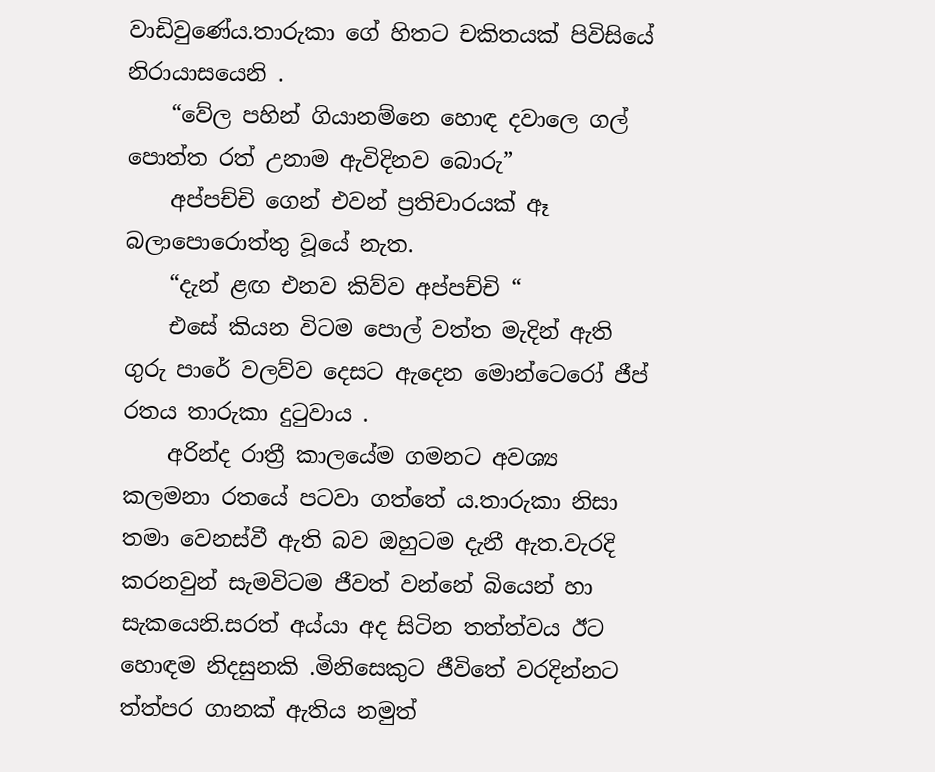වාඩිවුණේය.තාරුකා ගේ හිතට චකිතයක් පිවිසියේ නිරායාසයෙනි .
    “වේල පහින් ගියානම්නෙ හොඳ දවාලෙ ගල් පොත්ත රත් උනාම ඇවිදිනව බොරු”
    අප්පච්චි ගෙන් එවන් ප්‍රතිචාරයක් ඈ බලාපොරොත්තු වූයේ නැත.
    “දැන් ළඟ එනව කිව්ව අප්පච්චි “
    එසේ කියන විටම පොල් වත්ත මැදින් ඇති ගුරු පාරේ වලව්ව දෙසට ඇදෙන මොන්ටෙරෝ ජීප් රතය තාරුකා දුටුවාය .
    අරින්ද රාත්‍රී කාලයේම ගමනට අවශ්‍ය කලමනා රතයේ පටවා ගත්තේ ය.තාරුකා නිසා තමා වෙනස්වී ඇති බව ඔහුටම දැනී ඇත.වැරදි කරනවුන් සැමවිටම ජීවත් වන්නේ බියෙන් හා සැකයෙනි.සරත් අය්යා අද සිටින තත්ත්වය ඊට හොඳම නිදසුනකි .මිනිසෙකුට ජීවිතේ වරදින්නට ත්ත්පර ගානක් ඇතිය නමුත්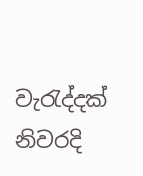වැරැද්දක් නිවරදි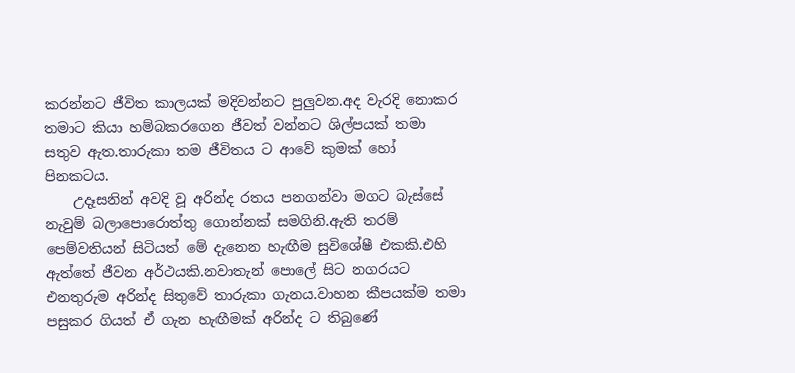කරන්නට ජීවිත කාලයක් මදිවන්නට පුලුවන.අද වැරදි නොකර තමාට කියා හම්බකරගෙන ජීවත් වන්නට ශිල්පයක් තමා සතුව ඇත.තාරුකා තම ජීවිතය ට ආවේ කුමක් හෝ පිනකටය.
    උදෑසනින් අවදි වූ අරින්ද රතය පනගන්වා මගට බැස්සේ නැවුම් බලාපොරොත්තු ගොන්නක් සමගිනි.ඇති තරම් පෙම්වතියන් සිටියත් මේ දැනෙන හැඟීම සුවිශේෂී එකකි.එහි ඇත්තේ ජීවන අර්ථයකි.නවාතැන් පොලේ සිට නගරයට එනතුරුම අරින්ද සිතුවේ තාරුකා ගැනය.වාහන කීපයක්ම තමා පසුකර ගියත් ඒ ගැන හැඟීමක් අරින්ද ට තිබුණේ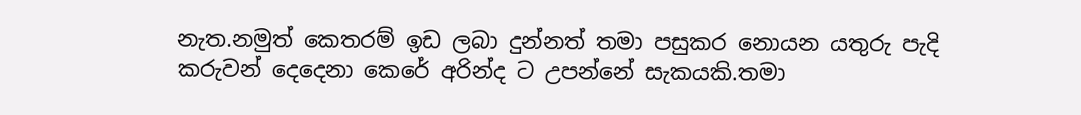නැත.නමුත් කෙතරම් ඉඩ ලබා දුන්නත් තමා පසුකර නොයන යතුරු පැදි කරුවන් දෙදෙනා කෙරේ අරින්ද ට උපන්නේ සැකයකි.තමා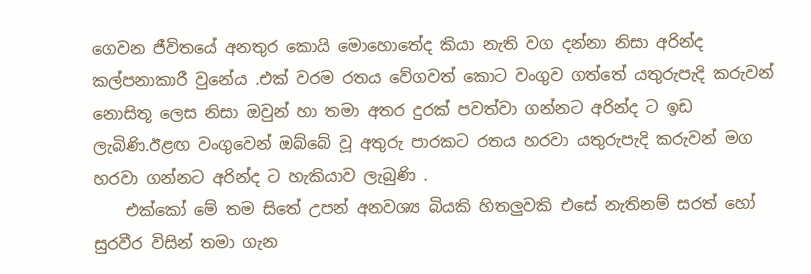ගෙවන ජීවිතයේ අනතුර කොයි මොහොතේද කියා නැති වග දන්නා නිසා අරින්ද කල්පනාකාරී වුනේය .එක් වරම රතය වේගවත් කොට වංගුව ගත්තේ යතුරුපැදි කරුවන් නොසිතූ ලෙස නිසා ඔවුන් හා තමා අතර දුරක් පවත්වා ගන්නට අරින්ද ට ඉඩ ලැබිණි.ඊළඟ වංගුවෙන් ඔබ්බේ වූ අතුරු පාරකට රතය හරවා යතුරුපැදි කරුවන් මග හරවා ගන්නට අරින්ද ට හැකියාව ලැබුණි .
    එක්කෝ මේ තම සිතේ උපන් අනවශ්‍ය බියකි හිතලුවකි එසේ නැතිනම් සරත් හෝ සුරවීර විසින් තමා ගැන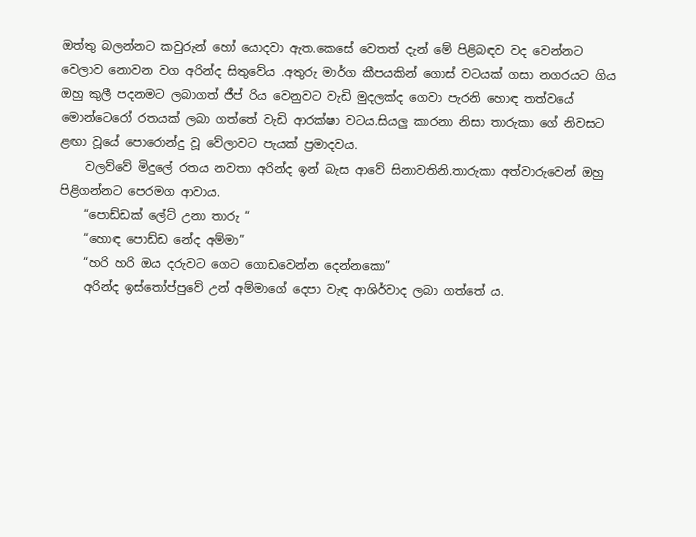ඔත්තු බලන්නට කවුරුන් හෝ යොදවා ඇත.කෙසේ වෙතත් දැන් මේ පිළිබඳව වද වෙන්නට වෙලාව නොවන වග අරින්ද සිතුවේය .අතුරු මාර්ග කීපයකින් ගොස් වටයක් ගසා නගරයට ගිය ඔහු කුලී පදනමට ලබාගත් ජීප් රිය වෙනුවට වැඩි මුදලක්ද ගෙවා පැරනි හොඳ තත්වයේ මොන්ටෙරෝ රතයක් ලබා ගත්තේ වැඩි ආරක්ෂා වටය.සියලු කාරනා නිසා තාරුකා ගේ නිවසට ළඟා වූයේ පොරොන්දු වූ වේලාවට පැයක් ප්‍රමාදවය.
    වලව්වේ මිදුලේ රතය නවතා අරින්ද ඉන් බැස ආවේ සිනාවතිනි.තාරුකා අත්වාරුවෙන් ඔහු පිළිගන්නට පෙරමග ආවාය.
    “පොඩ්ඩක් ලේට් උනා තාරු “
    “හොඳ පොඩ්ඩ නේද අම්මා”
    “හරි හරි ඔය දරුවට ගෙට ගොඩවෙන්න දෙන්නකො”
    අරින්ද ඉස්තෝප්පුවේ උන් අම්මාගේ දෙපා වැඳ ආශිර්වාද ලබා ගත්තේ ය.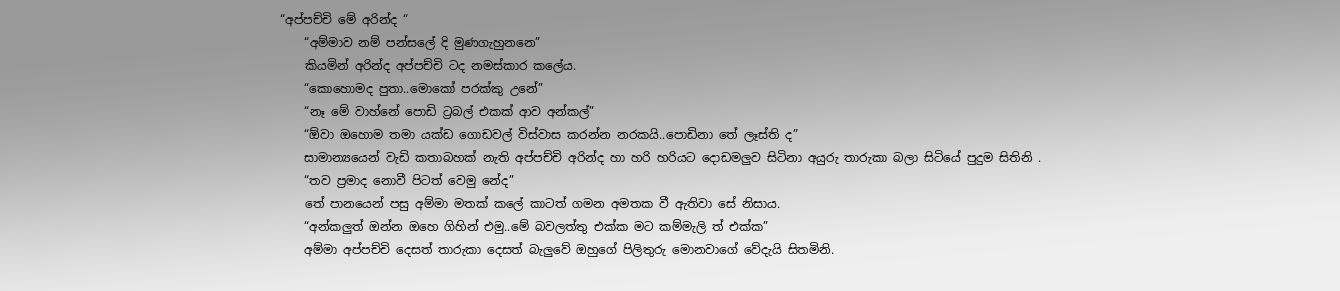“අප්පච්චි මේ අරින්ද “
    “අම්මාව නම් පන්සලේ දි මුණගැහුනනෙ”
    කියමින් අරින්ද අප්පච්චි ටද නමස්කාර කලේය.
    “කොහොමද පුතා..මොකෝ පරක්කු උනේ”
    “නෑ මේ වාහ්නේ පොඩි ට්‍රබල් එකක් ආව අන්කල්”
    “ඕවා ඔහොම තමා යක්ඩ ගොඩවල් විස්වාස කරන්න නරකයි..පොඩිනා තේ ලෑස්ති ද”
    සාමාන්‍යයෙන් වැඩි කතාබහක් නැති අප්පච්චි අරින්ද හා හරි හරියට දොඩමලුව සිටිනා අයුරු තාරුකා බලා සිටියේ පුදුම සිතිනි .
    “තව ප්‍රමාද නොවී පිටත් වෙමු නේද”
    තේ පානයෙන් පසු අම්මා මතක් කලේ කාටත් ගමන අමතක වී ඇතිවා සේ නිසාය.
    “අන්කලුත් ඔන්න ඔහෙ ගිහින් එමු..මේ බවලත්තු එක්ක මට කම්මැලි ත් එක්ක”
    අම්මා අප්පච්චි දෙසත් තාරුකා දෙසත් බැලුවේ ඔහුගේ පිලිතුරු මොනවාගේ වේදැයි සිතමිනි.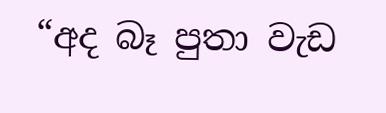“අද බෑ පුතා වැඩ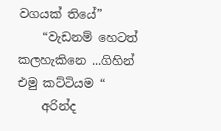වගයක් තියේ”
    “වැඩනම් හෙටත් කලහැකිනෙ ...ගිහින් එමු කට්ටියම “
    අරින්ද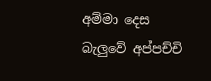අම්මා දෙස බැලුවේ අප්පච්චි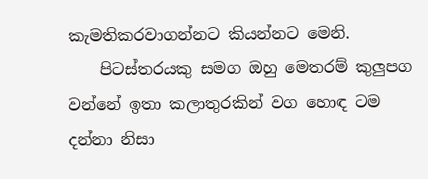කැමතිකරවාගන්නට කියන්නට මෙනි.
    පිටස්තරයකු සමග ඔහු මෙතරම් කුලුපග වන්නේ ඉතා කලාතුරකින් වග හොඳ ටම දන්නා නිසා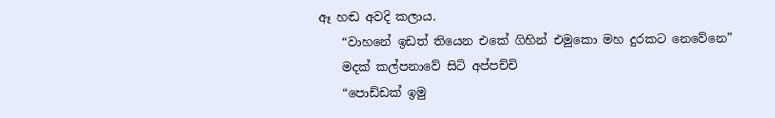ඈ හඬ අවදි කලාය.
    “වාහනේ ඉඩත් තියෙන එකේ ගිහින් එමුකො මහ දුරකට නෙවේනෙ”
    මදක් කල්පනාවේ සිටි අප්පච්චි
    “පොඩ්ඩක් ඉමු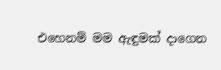එහෙනම් මම ඇඳුමක් දාගෙන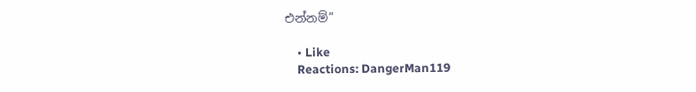එන්නම්”

    • Like
    Reactions: DangerMan119